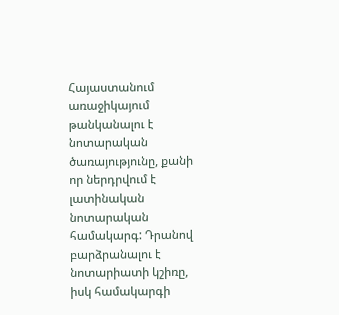Հայաստանում առաջիկայում թանկանալու է նոտարական ծառայությունը, քանի որ ներդրվում է լատինական նոտարական համակարգ: Դրանով բարձրանալու է նոտարիատի կշիռը, իսկ համակարգի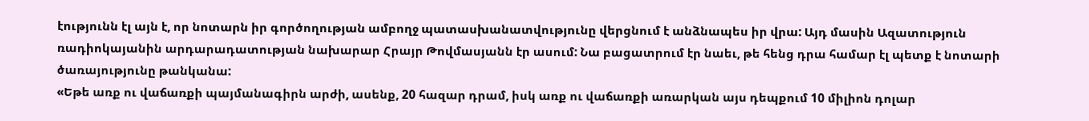էությունն էլ այն է, որ նոտարն իր գործողության ամբողջ պատասխանատվությունը վերցնում է անձնապես իր վրա: Այդ մասին Ազատություն ռադիոկայանին արդարադատության նախարար Հրայր Թովմասյանն էր ասում: Նա բացատրում էր նաեւ, թե հենց դրա համար էլ պետք է նոտարի ծառայությունը թանկանա:
«Եթե առք ու վաճառքի պայմանագիրն արժի, ասենք, 20 հազար դրամ, իսկ առք ու վաճառքի առարկան այս դեպքում 10 միլիոն դոլար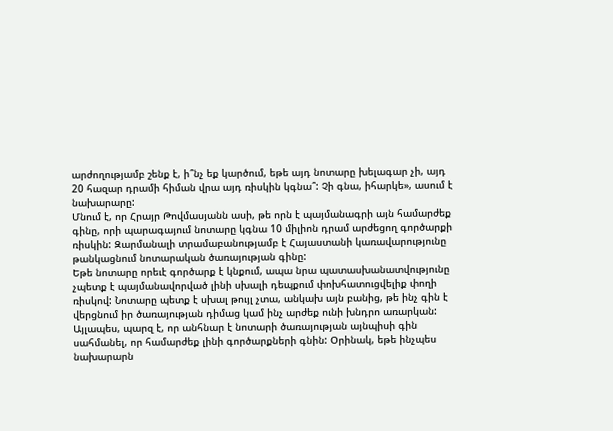արժողությամբ շենք է, ի՞նչ եք կարծում, եթե այդ նոտարը խելագար չի, այդ 20 հազար դրամի հիման վրա այդ ռիսկին կգնա՞: Չի գնա, իհարկե», ասում է նախարարը:
Մնում է, որ Հրայր Թովմասյանն ասի, թե որն է պայմանագրի այն համարժեք գինը, որի պարագայում նոտարը կգնա 10 միլիոն դրամ արժեցող գործարքի ռիսկին: Զարմանալի տրամաբանությամբ է Հայաստանի կառավարությունը թանկացնում նոտարական ծառայության գինը:
Եթե նոտարը որեւէ գործարք է կնքում, ապա նրա պատասխանատվությունը չպետք է պայմանավորված լինի սխալի դեպքում փոխհատուցվելիք փողի ռիսկով: Նոտարը պետք է սխալ թույլ չտա, անկախ այն բանից, թե ինչ գին է վերցնում իր ծառայության դիմաց կամ ինչ արժեք ունի խնդրո առարկան:
Այլապես, պարզ է, որ անհնար է նոտարի ծառայության այնպիսի գին սահմանել, որ համարժեք լինի գործարքների գնին: Օրինակ, եթե ինչպես նախարարն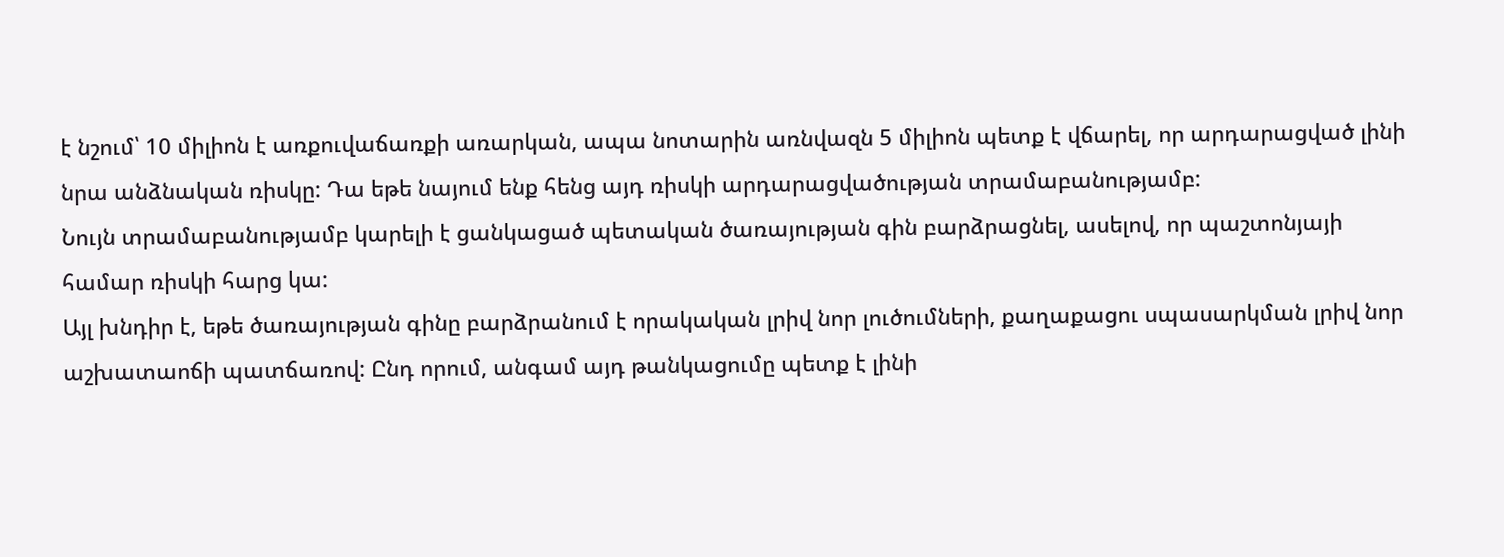է նշում՝ 10 միլիոն է առքուվաճառքի առարկան, ապա նոտարին առնվազն 5 միլիոն պետք է վճարել, որ արդարացված լինի նրա անձնական ռիսկը: Դա եթե նայում ենք հենց այդ ռիսկի արդարացվածության տրամաբանությամբ:
Նույն տրամաբանությամբ կարելի է ցանկացած պետական ծառայության գին բարձրացնել, ասելով, որ պաշտոնյայի համար ռիսկի հարց կա:
Այլ խնդիր է, եթե ծառայության գինը բարձրանում է որակական լրիվ նոր լուծումների, քաղաքացու սպասարկման լրիվ նոր աշխատաոճի պատճառով: Ընդ որում, անգամ այդ թանկացումը պետք է լինի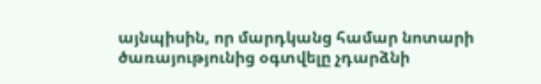այնպիսին, որ մարդկանց համար նոտարի ծառայությունից օգտվելը չդարձնի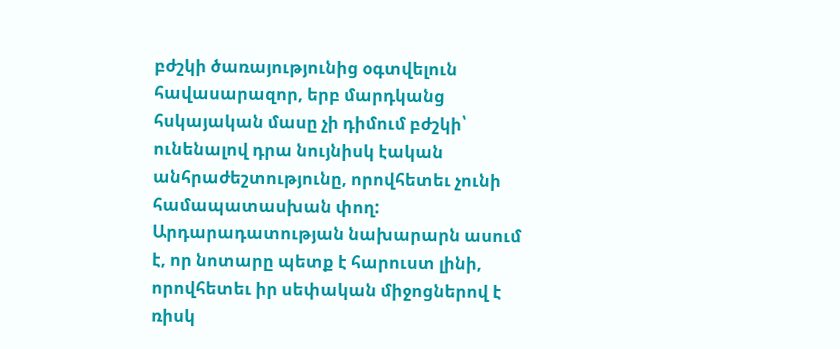բժշկի ծառայությունից օգտվելուն հավասարազոր, երբ մարդկանց հսկայական մասը չի դիմում բժշկի՝ ունենալով դրա նույնիսկ էական անհրաժեշտությունը, որովհետեւ չունի համապատասխան փող:
Արդարադատության նախարարն ասում է, որ նոտարը պետք է հարուստ լինի, որովհետեւ իր սեփական միջոցներով է ռիսկ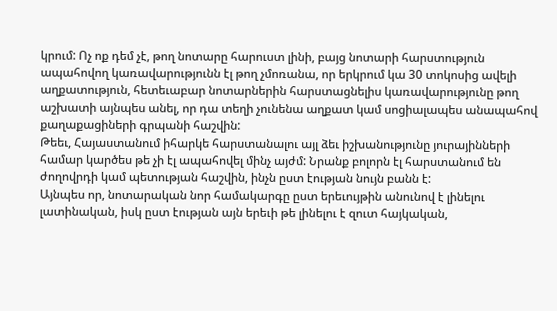կրում: Ոչ ոք դեմ չէ, թող նոտարը հարուստ լինի, բայց նոտարի հարստություն ապահովող կառավարությունն էլ թող չմոռանա, որ երկրում կա 30 տոկոսից ավելի աղքատություն, հետեւաբար նոտարներին հարստացնելիս կառավարությունը թող աշխատի այնպես անել, որ դա տեղի չունենա աղքատ կամ սոցիալապես անապահով քաղաքացիների գրպանի հաշվին:
Թեեւ, Հայաստանում իհարկե հարստանալու այլ ձեւ իշխանությունը յուրայինների համար կարծես թե չի էլ ապահովել մինչ այժմ: Նրանք բոլորն էլ հարստանում են ժողովրդի կամ պետության հաշվին, ինչն ըստ էության նույն բանն է:
Այնպես որ, նոտարական նոր համակարգը ըստ երեւույթին անունով է լինելու լատինական, իսկ ըստ էության այն երեւի թե լինելու է զուտ հայկական,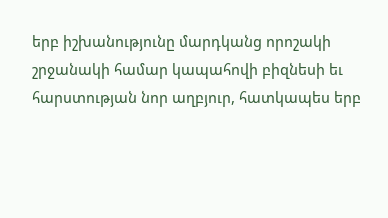երբ իշխանությունը մարդկանց որոշակի շրջանակի համար կապահովի բիզնեսի եւ հարստության նոր աղբյուր, հատկապես երբ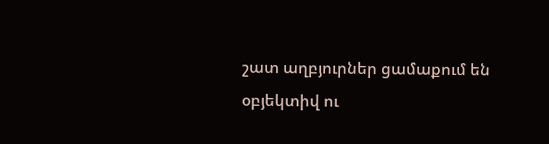շատ աղբյուրներ ցամաքում են օբյեկտիվ ու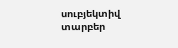սուբյեկտիվ տարբեր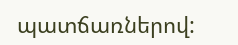պատճառներով: